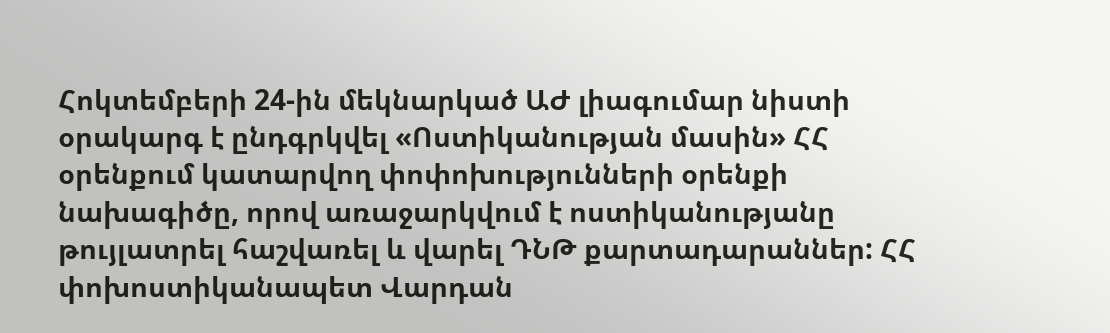Հոկտեմբերի 24-ին մեկնարկած ԱԺ լիագումար նիստի օրակարգ է ընդգրկվել «Ոստիկանության մասին» ՀՀ օրենքում կատարվող փոփոխությունների օրենքի նախագիծը, որով առաջարկվում է ոստիկանությանը թույլատրել հաշվառել և վարել ԴՆԹ քարտադարաններ: ՀՀ փոխոստիկանապետ Վարդան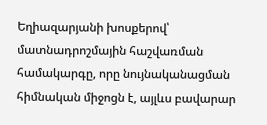Եղիազարյանի խոսքերով՝ մատնադրոշմային հաշվառման համակարգը, որը նույնականացման հիմնական միջոցն է, այլևս բավարար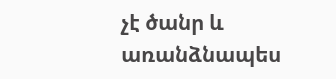չէ ծանր և առանձնապես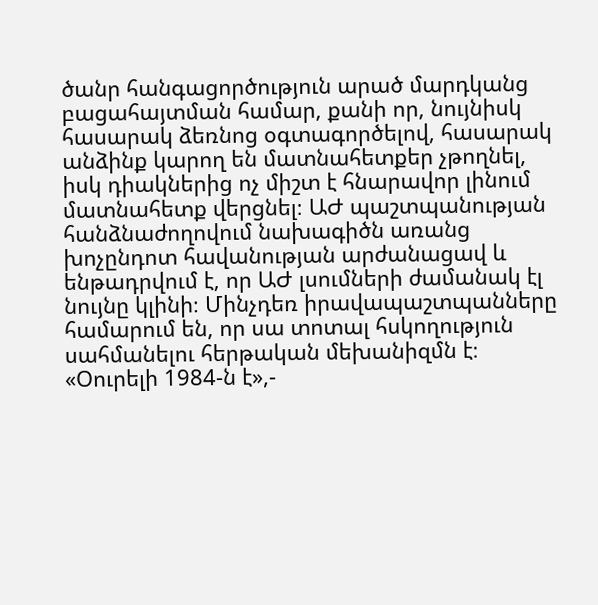ծանր հանգացործություն արած մարդկանց բացահայտման համար, քանի որ, նույնիսկ հասարակ ձեռնոց օգտագործելով, հասարակ անձինք կարող են մատնահետքեր չթողնել, իսկ դիակներից ոչ միշտ է հնարավոր լինում մատնահետք վերցնել։ ԱԺ պաշտպանության հանձնաժողովում նախագիծն առանց խոչընդոտ հավանության արժանացավ և ենթադրվում է, որ ԱԺ լսումների ժամանակ էլ նույնը կլինի։ Մինչդեռ իրավապաշտպանները համարում են, որ սա տոտալ հսկողություն սահմանելու հերթական մեխանիզմն է։ «Օուրելի 1984-ն է»,-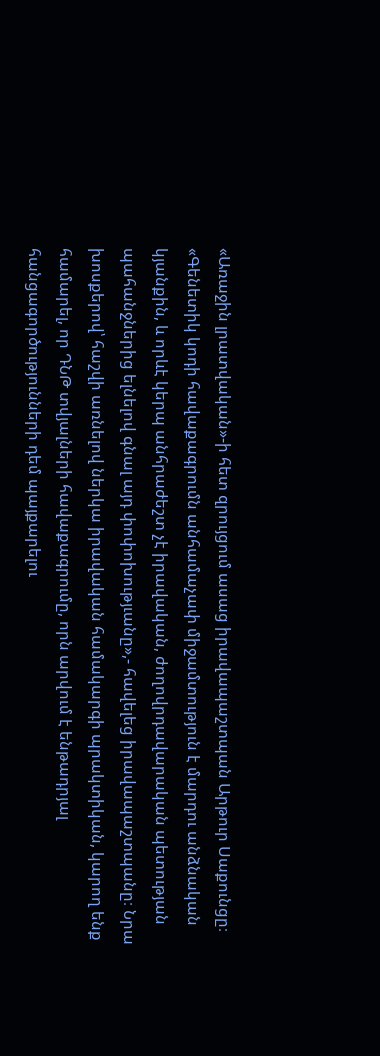«Առաջին լրատվական»-ի հետ զրույցում ասաց իրավապաշտպան Արթուր Սաքունցը։ «Գենետիկ կոդի հավաքագրումն անհամաչափ միջամտություն է մարդու անձնական կյանքին, և որևէ կերպ անհրաժեշտ չէ իրավական, ժողովրդավարական պետության պահանջներից ելնելով գնալ այդ փոփոխությւանը»,- հավելեց իրավապաշտպանը։ Նրա խոսքերով՝ հաշվի առնելով ներկա իրավական համակարգի պրակտիկան, կարող ենք համարել, որ ԴՆԹ տվյալների հավաքագրումը, որն արվում է ենթադրյալ հանցագործությունների դեմ պայքարելու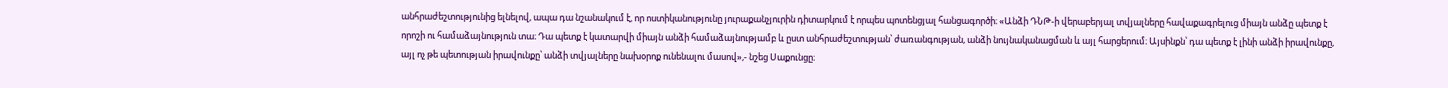անհրաժեշտությունից ելնելով, ապա դա նշանակում է, որ ոստիկանությունը յուրաքանչյուրին դիտարկում է որպես պոտենցյալ հանցագործի։ «Անձի ԴՆԹ-ի վերաբերյալ տվյալները հավաքագրելուց միայն անձը պետք է որոշի ու համաձայնություն տա։ Դա պետք է կատարվի միայն անձի համաձայնությամբ և ըստ անհրաժեշտության՝ ժառանգության, անձի նույնականացման և այլ հարցերում։ Այսինքն՝ դա պետք է լինի անձի իրավունքը, այլ ոչ թե պետության իրավունքը՝ անձի տվյալները նախօրոք ունենալու մասով»,- նշեց Սաքունցը։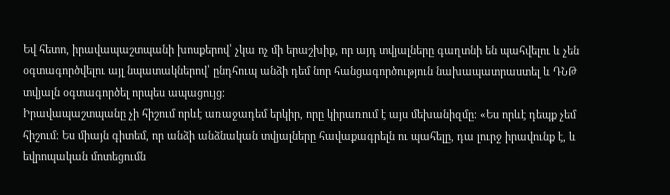Եվ հետո, իրավապաշտպանի խոսքերով՝ չկա ոչ մի երաշխիք, որ այդ տվյալները գաղտնի են պահվելու և չեն օգտագործվելու այլ նպատակներով՝ ընդհուպ անձի դեմ նոր հանցագործություն նախապատրաստել և ԴՆԹ տվյալն օգտագործել որպես ապացույց։
Իրավապաշտպանը չի հիշում որևէ առաջադեմ երկիր, որը կիրառում է այս մեխանիզմը։ «Ես որևէ դեպք չեմ հիշում։ Ես միայն գիտեմ, որ անձի անձնական տվյալները հավաքագրելն ու պահելը, դա լուրջ իրավունք է, և եվրոպական մոտեցումն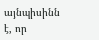այնպիսինն է, որ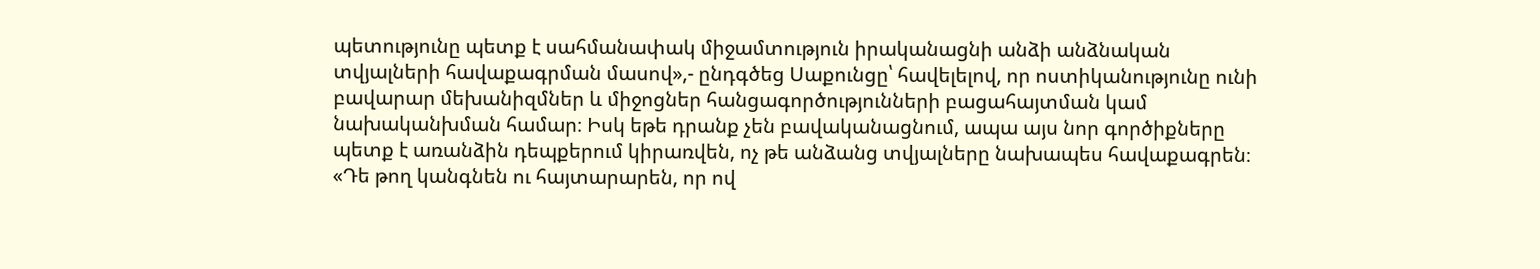պետությունը պետք է սահմանափակ միջամտություն իրականացնի անձի անձնական տվյալների հավաքագրման մասով»,- ընդգծեց Սաքունցը՝ հավելելով, որ ոստիկանությունը ունի բավարար մեխանիզմներ և միջոցներ հանցագործությունների բացահայտման կամ նախականխման համար։ Իսկ եթե դրանք չեն բավականացնում, ապա այս նոր գործիքները պետք է առանձին դեպքերում կիրառվեն, ոչ թե անձանց տվյալները նախապես հավաքագրեն։ «Դե թող կանգնեն ու հայտարարեն, որ ով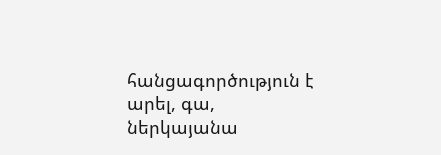հանցագործություն է արել, գա, ներկայանա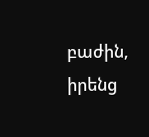բաժին, իրենց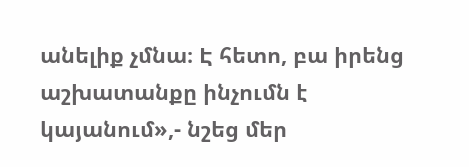անելիք չմնա։ Է հետո, բա իրենց աշխատանքը ինչումն է կայանում»,- նշեց մեր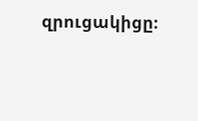զրուցակիցը։